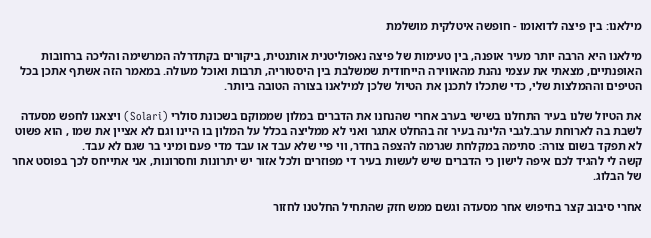מילאנו: בין פיצה לדואומו - חופשה איטלקית מושלמת

מילאנו היא הרבה יותר מעיר אופנה, בין טעימות של פיצה נאפוליטנית אותנטית, ביקורים בקתדרלה המרשימה והליכה ברחובות האופנתיים, מצאתי את עצמי נהנת מהאווירה הייחודית שמשלבת בין היסטוריה, תרבות ואוכל מעולה. במאמר הזה אשתף אתכן בכל הטיפים וההמלצות שלי, כדי שתכלו לתכנן את הטיול שלכן למילאנו בצורה הטובה ביותר.

את הטיול שלנו בעיר התחלנו בשישי בערב אחרי שהנחנו את הדברים במלון שממוקם בשכונת סולרי (Solari) ויצאנו לחפש מסעדה לשבת בה לארוחת ערב.לגבי הלינה בעיר זה בהחלט אתגר ואני לא ממליצה בכלל על המלון בו היינו וגם לא אציין את שמו , הוא פשוט לא תפקד בשום צורה: סתימה במקלחת שגרמה להצפה בחדר, ווי פיי שלא עבד או עבד מדי פעם ומיני בר שגם לא עבד.
קשה לי להגיד לכם איפה לישון כי הדברים שיש לעשות בעיר די מפוזרים ולכל אזור יש יתרונות וחסרונות, אני אתייחס לכך בפוסט אחר של הבלוג.

אחרי סיבוב קצר בחיפוש אחר מסעדה וגשם ממש חזק שהתחיל החלטנו לחזור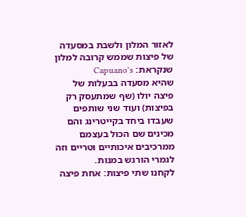לאזור המלון ולשבת במסעדה של פיצות שממש קרובה למלון שנקראת: Capuano's
שהיא מסעדה בבעלות של פיצה יולו (שף שמתעסק רק בפיצות) ועוד שני שותפים שעבדו ביחד בקייטרינג והם מכינים שם הכול בעצמם ממרכיבים איכותיים וטריים וזה לגמרי הורגש במנות.
לקחנו שתי פיצות: אחת פיצה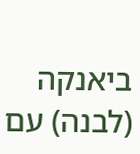ביאנקה (לבנה) עם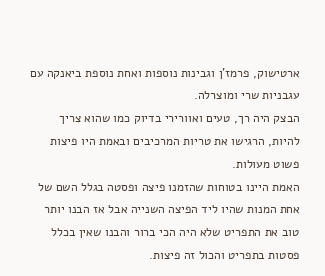ארטישוק, פרמז'ן וגבינות נוספות ואחת נוספת ביאנקה עם עגבניות שרי ומוצרלה.
הבצק היה רך, טעים ואוורירי בדיוק כמו שהוא צריך להיות, הרגישו את טריות המרכיבים ובאמת היו פיצות פשוט מעולות.
האמת היינו בטוחות שהזמנו פיצה ופסטה בגלל השם של אחת המנות שהיו ליד הפיצה השנייה אבל אז הבנו יותר טוב את התפריט שלא היה הכי ברור והבנו שאין בכלל פסטות בתפריט והכול זה פיצות.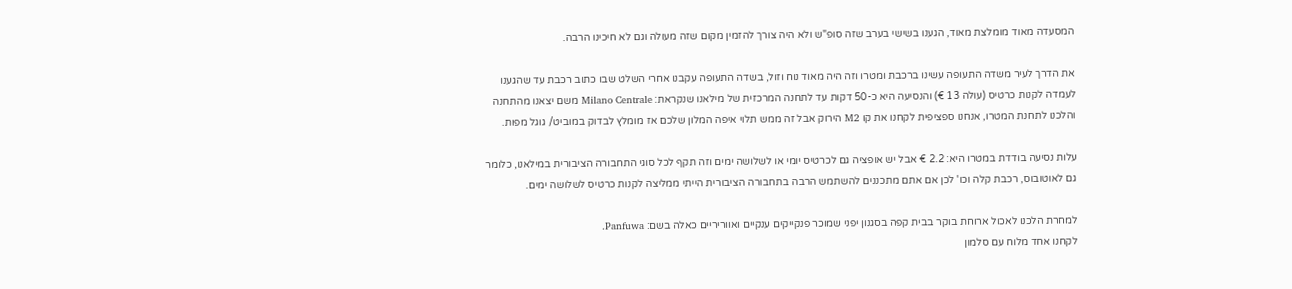המסעדה מאוד מומלצת מאוד, הגענו בשישי בערב שזה סופ"ש ולא היה צורך להזמין מקום שזה מעולה וגם לא חיכינו הרבה.

את הדרך לעיר משדה התעופה עשינו ברכבת ומטרו וזה היה מאוד נוח וזול, בשדה התעופה עקבנו אחרי השלט שבו כתוב רכבת עד שהגענו לעמדה לקנות כרטיס (עולה 13 €) והנסיעה היא כ-50 דקות עד לתחנה המרכזית של מילאנו שנקראת: Milano Centrale משם יצאנו מהתחנה והלכנו לתחנת המטרו, אנחנו ספציפית לקחנו את קו M2 הירוק אבל זה ממש תלוי איפה המלון שלכם אז מומלץ לבדוק במוביט/ גוגל מפות.

עלות נסיעה בודדת במטרו היא: 2.2 € אבל יש אופציה גם לכרטיס יומי או לשלושה ימים וזה תקף לכל סוגי התחבורה הציבורית במילאנו, כלומר גם לאוטובוס, רכבת קלה וכו' לכן אם אתם מתכננים להשתמש הרבה בתחבורה הציבורית הייתי ממליצה לקנות כרטיס לשלושה ימים.

למחרת הלכנו לאכול ארוחת בוקר בבית קפה בסגנון יפני שמוכר פנקייקים ענקיים ואווריריים כאלה בשם: Panfuwa.
לקחנו אחד מלוח עם סלמון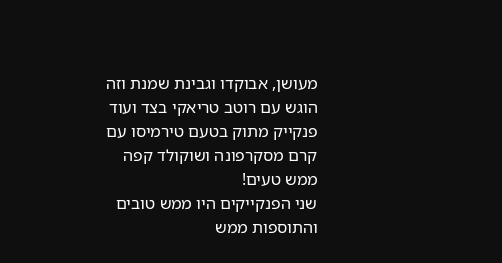מעושן, אבוקדו וגבינת שמנת וזה הוגש עם רוטב טריאקי בצד ועוד פנקייק מתוק בטעם טירמיסו עם קרם מסקרפונה ושוקולד קפה ממש טעים!
שני הפנקייקים היו ממש טובים והתוספות ממש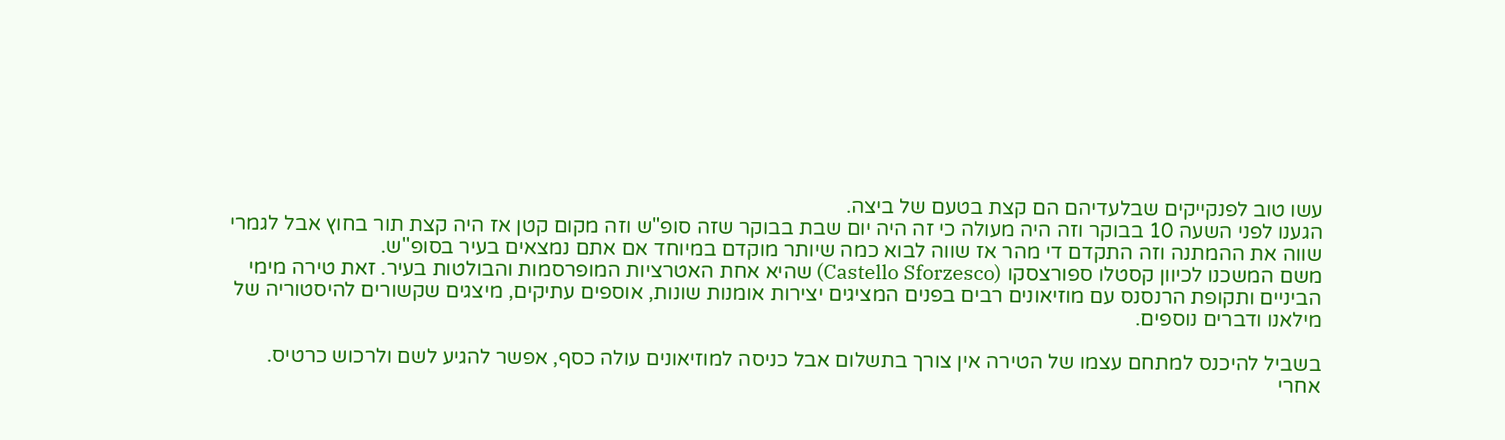עשו טוב לפנקייקים שבלעדיהם הם קצת בטעם של ביצה.
הגענו לפני השעה 10 בבוקר וזה היה מעולה כי זה היה יום שבת בבוקר שזה סופ"ש וזה מקום קטן אז היה קצת תור בחוץ אבל לגמרי שווה את ההמתנה וזה התקדם די מהר אז שווה לבוא כמה שיותר מוקדם במיוחד אם אתם נמצאים בעיר בסופ''ש.
משם המשכנו לכיוון קסטלו ספורצסקו (Castello Sforzesco) שהיא אחת האטרציות המופרסמות והבולטות בעיר. זאת טירה מימי הביניים ותקופת הרנסנס עם מוזיאונים רבים בפנים המציגים יצירות אומנות שונות, אוספים עתיקים, מיצגים שקשורים להיסטוריה של מילאנו ודברים נוספים.

בשביל להיכנס למתחם עצמו של הטירה אין צורך בתשלום אבל כניסה למוזיאונים עולה כסף, אפשר להגיע לשם ולרכוש כרטיס.
אחרי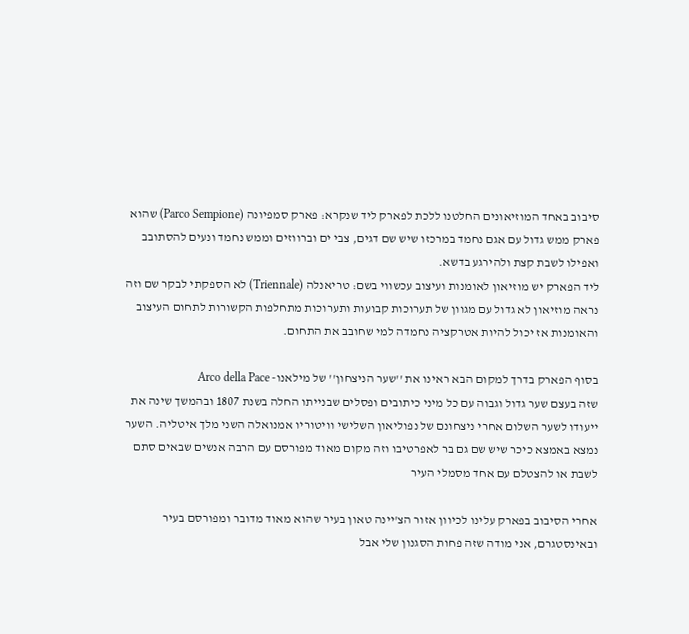סיבוב באחד המוזיאונים החלטנו ללכת לפארק ליד שנקרא: פארק סמפיונה (Parco Sempione) שהוא פארק ממש גדול עם אגם נחמד במרכזו שיש שם דגים, צבי ים וברווזים וממש נחמד ונעים להסתובב ואפילו לשבת קצת ולהירגע בדשא.
ליד הפארק יש מוזיאון לאומנות ועיצוב עכשווי בשם: טריאנלה (Triennale) לא הספקתי לבקר שם וזה נראה מוזיאון לא גדול עם מגוון של תערוכות קבועות ותערוכות מתחלפות הקשורות לתחום העיצוב והאומנות אז יכול להיות אטרקציה נחמדה למי שחובב את התחום.

בסוף הפארק בדרך למקום הבא ראינו את ''שער הניצחון'' של מילאנו- Arco della Pace
שזה בעצם שער גדול וגבוה עם כל מיני כיתובים ופסלים שבנייתו החלה בשנת 1807 ובהמשך שינה את ייעודו לשער השלום אחרי ניצחונם של נפוליאון השלישי וויטוריו אמנואלה השני מלך איטליה. השער נמצא באמצא כיכר שיש שם גם בר לאפרטיבו וזה מקום מאוד מפורסם עם הרבה אנשים שבאים סתם לשבת או להצטלם עם אחד מסמלי העיר

אחרי הסיבוב בפארק עלינו לכיוון אזור הצ'יינה טאון בעיר שהוא מאוד מדובר ומפורסם בעיר ובאינסטגרם, אני מודה שזה פחות הסגנון שלי אבל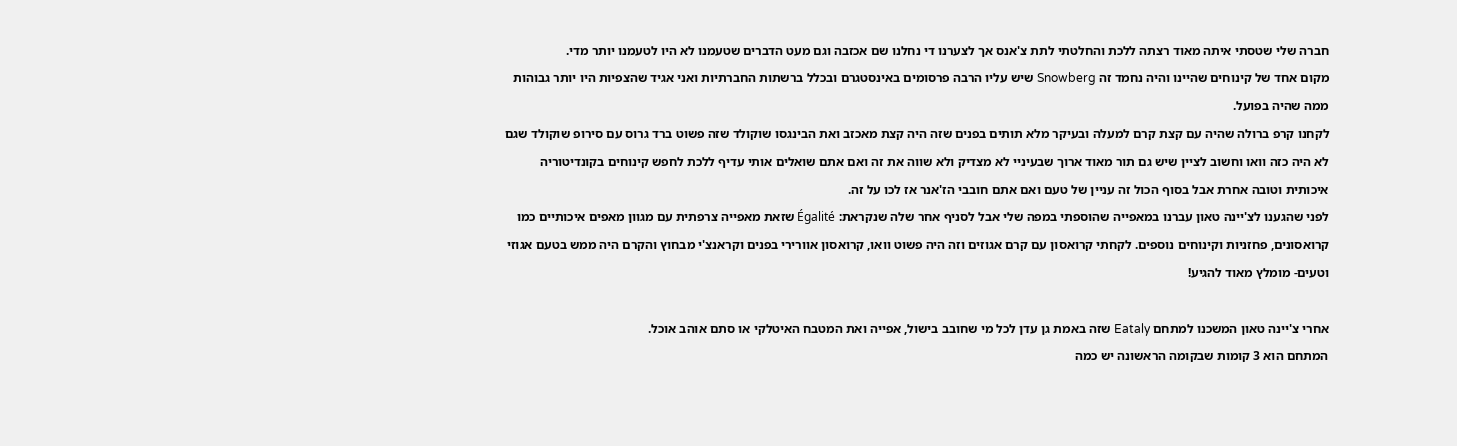חברה שלי שטסתי איתה מאוד רצתה ללכת והחלטתי לתת צ'אנס אך לצערנו די נחלנו שם אכזבה וגם מעט הדברים שטעמנו לא היו לטעמנו יותר מדי.
מקום אחד של קינוחים שהיינו והיה נחמד זה Snowberg שיש עליו הרבה פרסומים באינסטגרם ובכלל ברשתות החברתיות ואני אגיד שהצפיות היו יותר גבוהות ממה שהיה בפועל.
לקחנו קרפ ברולה שהיה עם קצת קרם למעלה ובעיקר מלא תותים בפנים שזה היה קצת מאכזב ואת הבינגסו שוקולד שזה פשוט ברד גרוס עם סירופ שוקולד שגם לא היה כזה וואו וחשוב לציין שיש גם תור מאוד ארוך שבעיניי לא מצדיק ולא שווה את זה ואם אתם שואלים אותי עדיף ללכת לחפש קינוחים בקונדיטוריה איכותית וטובה אחרת אבל בסוף הכול זה עניין של טעם ואם אתם חובבי הז'אנר אז לכו על זה.
לפני שהגענו לצ'יינה טאון עברנו במאפייה שהוספתי במפה שלי אבל לסניף אחר שלה שנקראת: Égalité שזאת מאפייה צרפתית עם מגוון מאפים איכותיים כמו קרואסונים, פחזניות וקינוחים נוספים. לקחתי קרואסון עם קרם אגוזים וזה היה פשוט וואו, קרואסון אוורירי בפנים וקראנצ'י מבחוץ והקרם היה ממש בטעם אגוזי וטעים- מומלץ מאוד להגיע!

אחרי צ'יינה טאון המשכנו למתחם Eataly שזה באמת גן עדן לכל מי שחובב בישול, אפייה ואת המטבח האיטלקי או סתם אוהב אוכל.
המתחם הוא 3 קומות שבקומה הראשונה יש כמה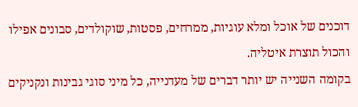דוכנים של אוכל ומלא עוגיות, ממרחים, פסטות, שוקולדים, סבונים אפילו והכול תוצרת איטליה.
בקומה השנייה יש יותר דברים של מעדנייה, כל מיני סוגי גבינות ונקניקים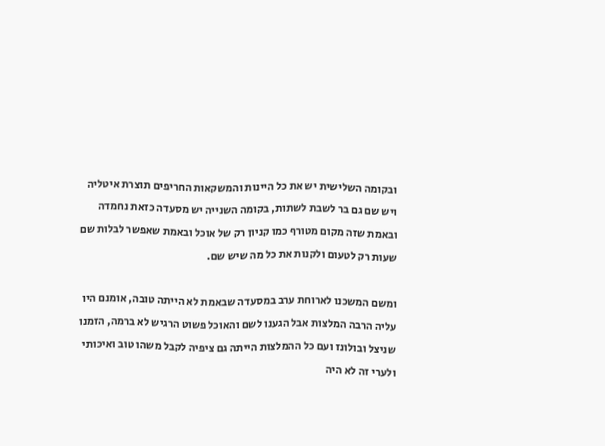ובקומה השלישית יש את כל היינות והמשקאות החריפים תוצרת איטליה ויש שם גם בר לשבת לשתות, בקומה השנייה יש מסעדה כזאת נחמדה ובאמת שזה מקום מטורף כמו קניון רק של אוכל ובאמת שאפשר לבלות שם שעות רק לטעום ולקנות את כל מה שיש שם.

ומשם המשכנו לארוחת ערב במסעדה שבאמת לא הייתה טובה, אומנם היו עליה הרבה המלצות אבל הגענו לשם והאוכל פשוט הרגיש לא ברמה, הזמנו שניצל ובולונז ועם כל ההמלצות הייתה גם ציפיה לקבל משהו טוב ואיכותי ולערי זה לא היה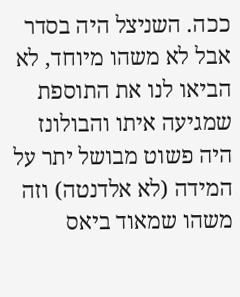ככה. השניצל היה בסדר אבל לא משהו מיוחד, לא הביאו לנו את התוספת שמגיעה איתו והבולונז היה פשוט מבושל יתר על המידה (לא אלדנטה) וזה משהו שמאוד ביאס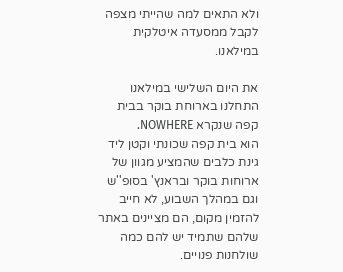ולא התאים למה שהייתי מצפה לקבל ממסעדה איטלקית במילאנו.

את היום השלישי במילאנו התחלנו בארוחת בוקר בבית קפה שנקרא NOWHERE.
הוא בית קפה שכונתי וקטן ליד גינת כלבים שהמציע מגוון של ארוחות בוקר ובראנץ' בסופ''ש וגם במהלך השבוע, לא חייב להזמין מקום, הם מציינים באתר שלהם שתמיד יש להם כמה שולחנות פנויים.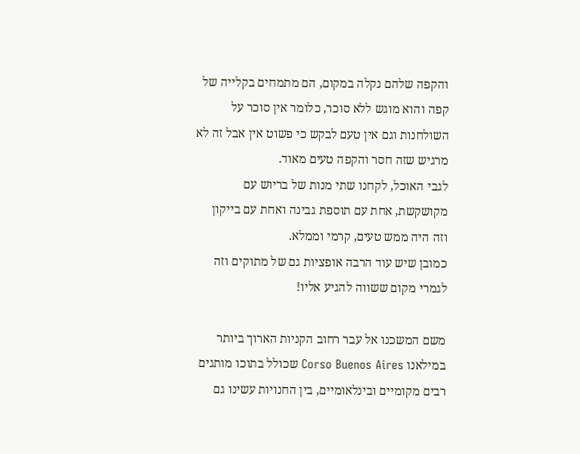והקפה שלהם נקלה במקום, הם מתמחים בקלייה של קפה והוא מוגש ללא סוכר, כלומר אין סוכר על השולחנות וגם אין טעם לבקש כי פשוט אין אבל זה לא מרגיש שזה חסר והקפה טעים מאוד.
לגבי האוכל, לקחנו שתי מנות של בריוש עם מקושקשת, אחת עם תוספת גבינה ואחת עם בייקון וזה היה ממש טעים, קרמי וממלא.
כמובן שיש עוד הרבה אופציות גם של מתוקים וזה לגמרי מקום ששווה להגיע אליו!

משם המשכנו אל עבר רחוב הקניות הארוך ביותר במילאנו Corso Buenos Aires שכולל בתוכו מותגים רבים מקומיים ובינלאומיים, בין החנויות עשינו גם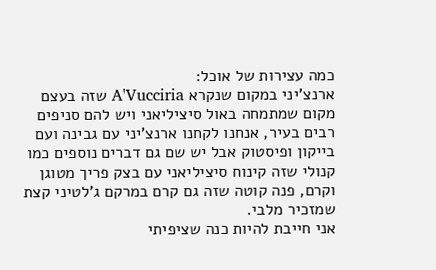כמה עצירות של אוכל:
ארנצ'יני במקום שנקרא A'Vucciria שזה בעצם מקום שמתמחה באול סיציליאני ויש להם סניפים רבים בעיר, אנחנו לקחנו ארנצ'יני עם גבינה ועם בייקון ופיסטוק אבל יש שם גם דברים נוספים כמו קנולי שזה קינוח סיציליאני עם בצק פריך מטוגן וקרם, פנה קוטה שזה גם קרם במרקם ג'לטיני קצת שמזכיר מלבי.
אני חייבת להיות כנה שציפיתי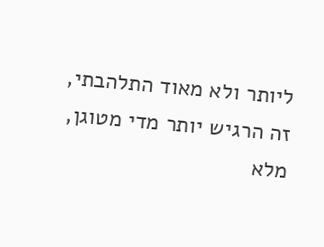ליותר ולא מאוד התלהבתי, זה הרגיש יותר מדי מטוגן, מלא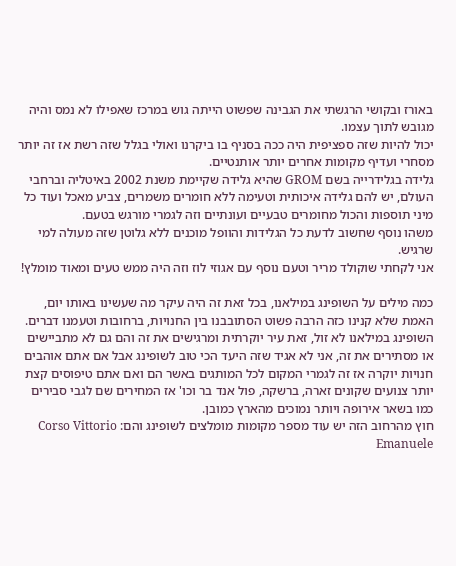באורז ובקושי הרגשתי את הגבינה שפשוט הייתה גוש במרכז שאפילו לא נמס והיה מגובש לתוך עצמו.
יכול להיות שזה ספציפית היה ככה בסניף בו ביקרנו ואולי בגלל שזה רשת אז זה יותר מסחרי ועדיף מקומות אחרים יותר אותנטיים.
גלידה בגלידרייה בשם GROM שהיא גלידה שקיימת משנת 2002 באיטליה וברחבי העולם, יש להם גלידה איכותית וטעימה ללא חומרים משמרים, צביע מאכל ועוד כל מיני תוספות והכול מחומרים טבעיים ועונתיים וזה לגמרי מורגש בטעם.
משהו נוסף שחשוב לדעת כל הגלידות והוופל מוכנים ללא גלוטן שזה מעולה למי שרגיש.
אני לקחתי שוקולד מריר וטעם נוסף עם אגוזי לוז וזה היה ממש טעים ומאוד מומלץ!

כמה מילים על השופינג במילאנו, בכל זאת זה היה עיקר מה שעשינו באותו יום, האמת שלא קנינו כזה הרבה פשוט הסתובבנו בין החנויות, ברחובות וטעמנו דברים.
השופינג במילאנו לא זול, זאת עיר יוקרתית ומרגישים את זה והם גם לא מתביישים או מסתירים את זה, אני לא אגיד שזה היעד הכי טוב לשופינג אבל אם אתם אוהבים חנויות יוקרה אז זה לגמרי המקום לכל המותגים באשר הם ואם אתם טיפוסים קצת יותר צנועים שקונים זארה, ברשקה, פול אנד בר וכו' אז המחירים שם לגבי סבירים כמו בשאר אירופה ויותר נמוכים מהארץ כמובן.
חוץ מהרחוב הזה יש עוד מספר מקומות מומלצים לשופינג והם: Corso Vittorio Emanuele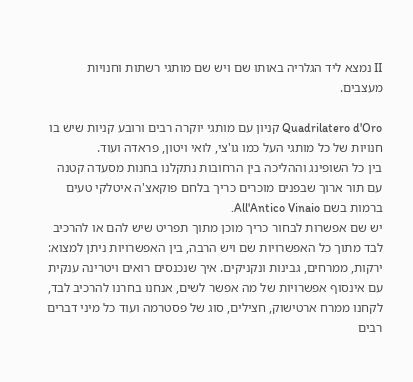II נמצא ליד הגלריה באותו שם ויש שם מותגי רשתות וחנויות מעצבים.

Quadrilatero d'Oro קניון עם מותגי יוקרה רבים ורובע קניות שיש בו חנויות של כל מותגי העל כמו גו'צי, לואי ויטון, פראדה ועוד.
בין כל השופינג וההליכה בין הרחובות נתקלנו בחנות מסעדה קטנה עם תור ארוך שבפנים מוכרים כריך בלחם פוקאצ'ה איטלקי טעים ברמות בשם All'Antico Vinaio.
יש שם אפשרות לבחור כריך מוכן מתוך תפריט שיש להם או להרכיב לבד מתוך כל האפשרויות שם ויש הרבה, בין האפשרויות ניתן למצוא: ירקות, ממרחים, גבינות ונקניקים. איך שנכנסים רואים ויטרינה ענקית עם אינסוף אפשרויות של מה אפשר לשים, אנחנו בחרנו להרכיב לבד, לקחנו ממרח ארטישוק, חצילים, סוג של פסטרמה ועוד כל מיני דברים רבים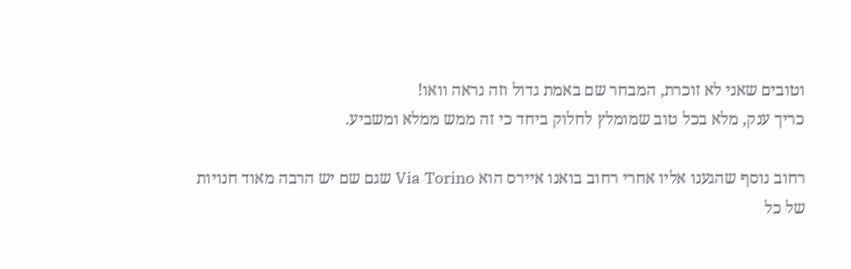וטובים שאני לא זוכרת, המבחר שם באמת גדול וזה נראה וואו!
כריך ענק, מלא בכל טוב שמומלץ לחלוק ביחד כי זה ממש ממלא ומשביע.

רחוב נוסף שהגענו אליו אחרי רחוב בואנו איירס הוא Via Torino שגם שם יש הרבה מאוד חנויות של כל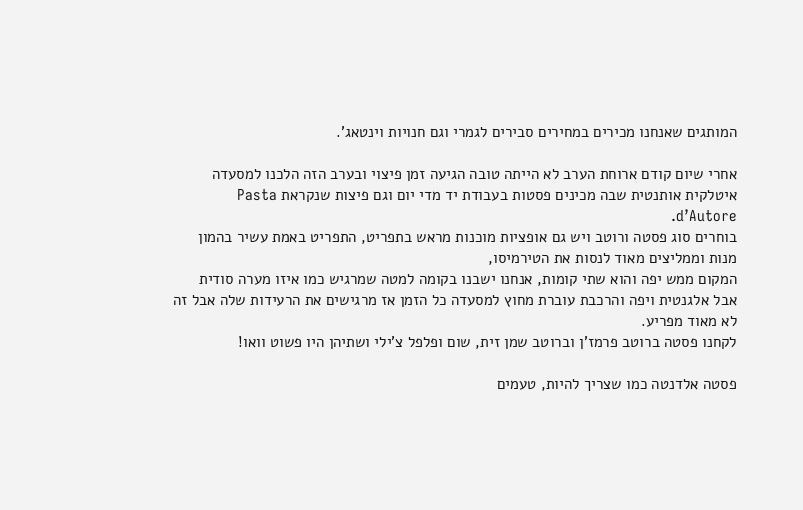המותגים שאנחנו מכירים במחירים סבירים לגמרי וגם חנויות וינטאג'.

אחרי שיום קודם ארוחת הערב לא הייתה טובה הגיעה זמן פיצוי ובערב הזה הלכנו למסעדה איטלקית אותנטית שבה מכינים פסטות בעבודת יד מדי יום וגם פיצות שנקראת Pasta d’Autore.
בוחרים סוג פסטה ורוטב ויש גם אופציות מוכנות מראש בתפריט, התפריט באמת עשיר בהמון מנות וממליצים מאוד לנסות את הטירמיסו,
המקום ממש יפה והוא שתי קומות, אנחנו ישבנו בקומה למטה שמרגיש כמו איזו מערה סודית אבל אלגנטית ויפה והרכבת עוברת מחוץ למסעדה כל הזמן אז מרגישים את הרעידות שלה אבל זה לא מאוד מפריע.
לקחנו פסטה ברוטב פרמז'ן וברוטב שמן זית, שום ופלפל צ'ילי ושתיהן היו פשוט וואו!

פסטה אלדנטה כמו שצריך להיות, טעמים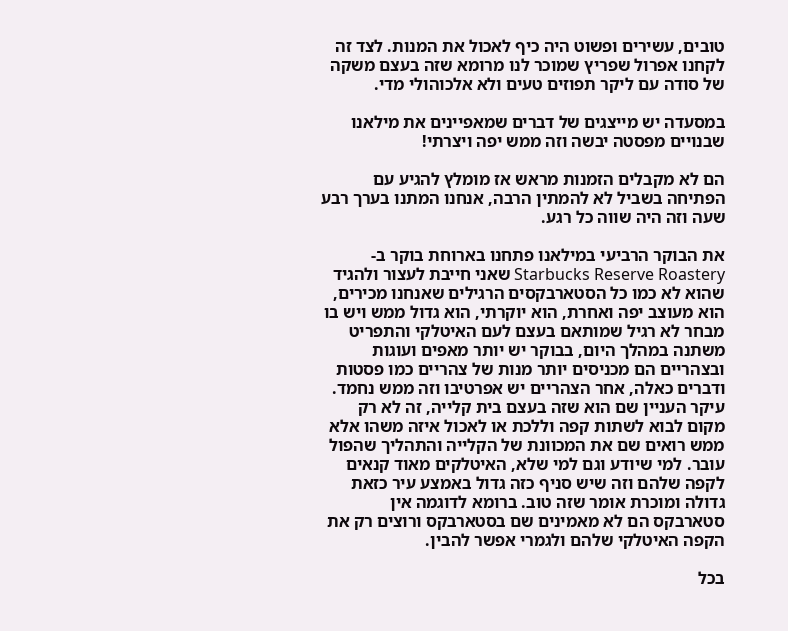טובים, עשירים ופשוט היה כיף לאכול את המנות. לצד זה לקחנו אפרול שפריץ שמוכר לנו מרומא שזה בעצם משקה של סודה עם ליקר תפוזים טעים ולא אלכוהולי מדי.

במסעדה יש מייצגים של דברים שמאפיינים את מילאנו שבנויים מפסטה יבשה וזה ממש יפה ויצרתי!

הם לא מקבלים הזמנות מראש אז מומלץ להגיע עם הפתיחה בשביל לא להמתין הרבה, אנחנו המתנו בערך רבע שעה וזה היה שווה כל רגע.

את הבוקר הרביעי במילאנו פתחנו בארוחת בוקר ב- Starbucks Reserve Roastery שאני חייבת לעצור ולהגיד שהוא לא כמו כל הסטארבקסים הרגילים שאנחנו מכירים, הוא מעוצב יפה ואחרת, הוא יוקרתי, הוא גדול ממש ויש בו מבחר לא רגיל שמותאם בעצם לעם האיטלקי והתפריט משתנה במהלך היום, בבוקר יש יותר מאפים ועוגות ובצהריים הם מכניסים יותר מנות של צהריים כמו פסטות ודברים כאלה, אחר הצהריים יש אפרטיבו וזה ממש נחמד. עיקר העניין שם הוא שזה בעצם בית קלייה, זה לא רק מקום לבוא לשתות קפה וללכת או לאכול איזה משהו אלא ממש רואים שם את המכוונת של הקלייה והתהליך שהפול עובר. למי שיודע וגם למי שלא, האיטלקים מאוד קנאים לקפה שלהם וזה שיש סניף כזה גדול באמצע עיר כזאת גדולה ומוכרת אומר שזה טוב. ברומא לדוגמה אין סטארבקס הם לא מאמינים שם בסטארבקס ורוצים רק את הקפה האיטלקי שלהם ולגמרי אפשר להבין.

בכל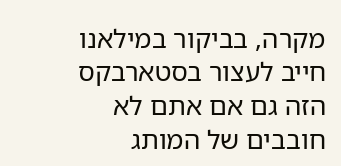מקרה, בביקור במילאנו חייב לעצור בסטארבקס הזה גם אם אתם לא חובבים של המותג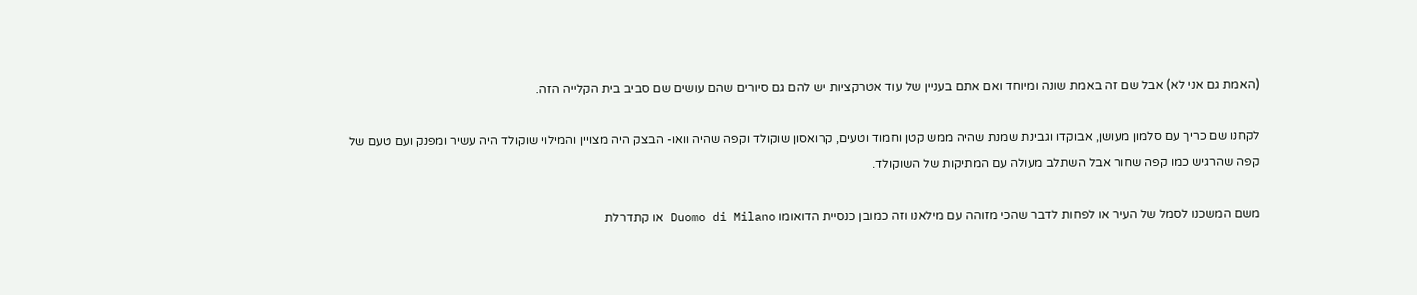(האמת גם אני לא) אבל שם זה באמת שונה ומיוחד ואם אתם בעניין של עוד אטרקציות יש להם גם סיורים שהם עושים שם סביב בית הקלייה הזה.

לקחנו שם כריך עם סלמון מעושן, אבוקדו וגבינת שמנת שהיה ממש קטן וחמוד וטעים, קרואסון שוקולד וקפה שהיה וואו- הבצק היה מצויין והמילוי שוקולד היה עשיר ומפנק ועם טעם של קפה שהרגיש כמו קפה שחור אבל השתלב מעולה עם המתיקות של השוקולד.

משם המשכנו לסמל של העיר או לפחות לדבר שהכי מזוהה עם מילאנו וזה כמובן כנסיית הדואומו Duomo di Milano או קתדרלת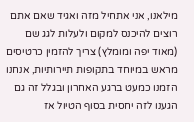מילאנו, אני אתחיל מזה ואגיד שאם אתם רוצים להיכנס למקום ולעלות לגג שם (מאוד יפה ומומלץ) צריך להזמין כרטיסים מראש במיוחד בתקופות תיירותיות, אנחנו הזמנו כמעט ברגע האחרון ובגלל זה גם הגענו לזה יחסית בסוף הטיול אז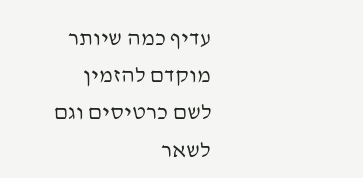עדיף כמה שיותר מוקדם להזמין לשם כרטיסים וגם לשאר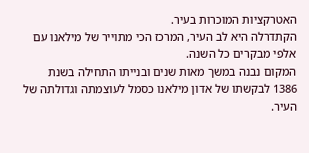האטרקציות המוכרות בעיר.
הקתדרלה היא לב העיר, המרכז הכי מתוייר של מילאנו עם אלפי מבקרים כל השנה.
המקום נבנה במשך מאות שנים ובנייתו התחילה בשנת 1386 לבקשתו של אדון מילאנו כסמל לעוצמתה וגדולתה של העיר.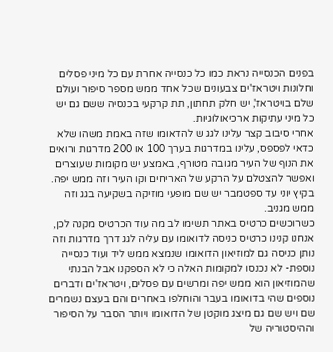בפנים הכנסייה נראת כמו כל כנסייה אחרת עם כל מיני פסלים וחלונות ויטראז'ים צבעונים שכל אחד ממש מספר סיפור ועולם שלם בויטראז', יש חלק תחתון, תת קרקעי בכנסיה ששם גם יש כל מיני עתיקות ארכיאולוגיות.
אחרי סיבוב קצר עלינו לגג ש להדאומו שזה באמת משהו שלא כדאי לפספס, עלינו במדרגות בערך 100 או 200 מדרגות ורואים את הנוף של העיר מגובה מטורף, באמצע יש מקומות שעוצרים ואפשר להצטלם על הרקע של האריחים וקו העיר וזה ממש יפה.
בקיץ יוני עד ספטמבר יש שם מופעי מוזיקה בשקיעה בגג וזה ממש מגניב.
כשרוכשים כרטיס באתר תשימו לב מה עוד הכרטיס מקנה לכן, אנחנו קנינו כרטיס כניסה לדואומו עם עליה לגג דרך מדרגות וזה נותן כניסה גם למוזיאון הדואומו שנמצא ממש ליד ועוד כנסייה נוספת- לא נכנסו למקומות האלה כי לא הספקנו אבל הבנתי שהמוזיאון הוא ממש יפה ומרשים עם פסלים, ויטראז'ים ודברים נוספים שהי בדואומו בעבר והוחלפו באחרים והם בעצם נשמרים שם ויש שם גם מיצג מוקטן של הדואומו ויותר הסבר על הסיפור וההיסטוריה של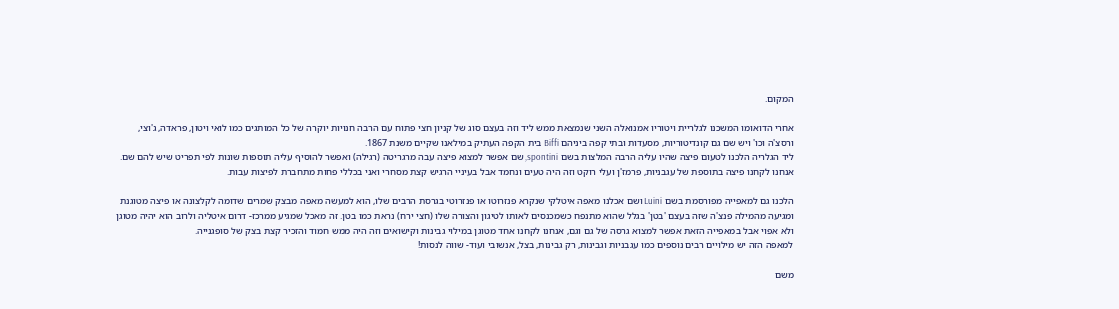המקום.

אחרי הדואומו המשכנו לגלריית ויטוריו אמנואלה השני שנמצאת ממש ליד וזה בעצם סוג של קניון חצי פתוח עם הרבה חנויות יוקרה של כל המותגים כמו לואי ויטון, פראדה, ג'וצי, ורסצ'ה וכו' ויש שם גם קונדיטוריות, מסעדות ובתי קפה ביניהם Biffi בית הקפה העתיק במילאנו שקיים משנת 1867.
ליד הגלריה הלכנו לטעום פיצה שהיו עליה הרבה המלצות בשם spontini, שם אפשר למצוא פיצה עבה מרגריטה (רגילה) ואפשר להוסיף עליה תוספות שונות לפי תפריט שיש להם שם. אנחנו לקחנו פיצה בתוספת של עגבניות, פרמז'ן ועלי רוקט וזה היה טעים ונחמד אבל בעיניי הרגיש קצת מסחרי ואני בכללי פחות מתחברת לפיצות עבות.

הלכנו גם למאפייה מפורסמת בשם Luini ושם אכלנו מאפה איטלקי שנקרא פנזרוטו או פנזרוטי בגרסת הרבים שלו, הוא למעשה מאפה מבצק שמרים שדומה לקלצונה או פיצה מטוגנת ומגיעה מהמילה פנצ'ה שזה בעצם 'בטן' בגלל שהוא מתנפח כשמכנסים לאותו לטיגון והצורה שלו (חצי ירח) נראת כמו בטן. זה מאכל שמגיע ממרכז- דרום איטליה ולרוב הוא יהיה מטוגן ולא אפוי אבל במאפייה הזאת אפשר למצוא גרסה של גם וגם, אנחנו לקחנו אחד מטוגן במילוי גבינות וקישואים וזה היה ממש חמוד והזכיר קצת בצק של סופגנייה.
למאפה הזה יש מילויים רבים נוספים כמו עגבניות וגבינות, רק גבינות, בצל, אנשובי ועוד- שווה לנסות!

משם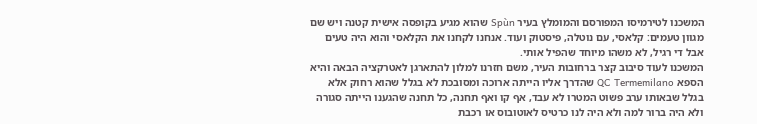המשכנו לטירמיסו המפורסם והמומלץ בעיר Spùn שהוא מגיע בקופסה אישית קטנה ויש שם מגוון טעמים: קלאסי, עם נוטלה, פיסטוק ועוד. אנחנו לקחנו את הקלאסי והוא היה טעים אבל די רגיל, לא משהו מיוחד שהפיל אותי.
המשכנו לעוד סיבוב קצר ברחובות העיר, משם חזרנו למלון להתארגן לאטרקציה הבאה והיא הספא QC Termemilano שהדרך אליו הייתה ארוכה ומסובכת לא בגלל שהוא רחוק אלא בגלל שבאותו ערב פשוט המטרו לא עבד, אף קו ואף תחנה, כל תחנה שהגענו הייתה סגורה ולא היה ברור למה ולא היה לנו כרטיס לאוטובוס או רכבת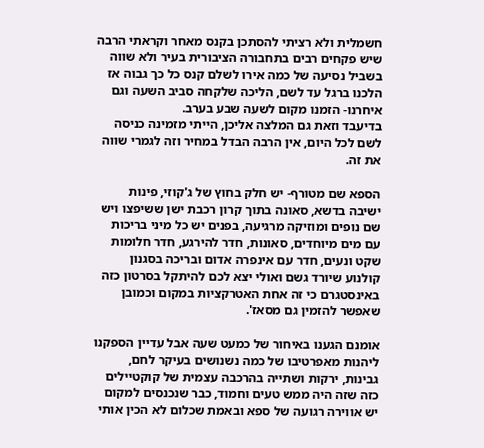חשמלית ולא רציתי להסתכן בקנס מאחר וקראתי הרבה שיש פקחים רבים בתחבורה הציבורית בעיר ולא שווה בשביל נסיעה של כמה אירו לשלם קנס כל כך גבוה אז הלכנו ברגל עד לשם, הליכה שלקחה סביב השעה וגם איחרנו- הזמנו מקום לשעה שבע בערב.
בדיעבד וזאת גם המלצה אליכן, הייתי מזמינה כניסה לשם לכל היום, אין הרבה הבדל במחיר וזה לגמרי שווה את זה.

הספא שם מטורף- יש חלק בחוץ של ג'קוזי, פינות ישיבה בדשא, סאונה בתוך קרון רכבת ישן ששיפצו ויש שם נופים ומוזיקה מרגיעה, בפנים יש כל מיני בריכות עם מים מיוחדים, סאונות, חדר להירגע, חדר חלומות שקט ונעים, חדר עם אינפרה אדום ובריכה בסגנון קולנוע שיורד גשם ואולי יצא לכם להיתקל בסרטון כזה באינסטגרם כי זה אחת האטרקציות במקום וכמובן שאפשר להזמין גם מסאז'.

אומנם הגענו באיחור של כמעט שעה אבל עדיין הספקנו ליהנות מאפרטיבו של כמה נשנושים בעיקר לחם, גבינות, ירקות ושתייה בהרכבה עצמית של קוקטיילים כזה שזה היה ממש טעים וחמוד, כבר שנכנסים למקום יש אווירה רגועה של ספא ובאמת שכלום לא הכין אותי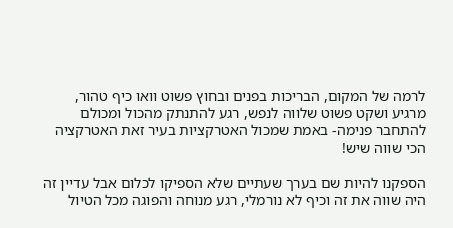לרמה של המקום, הבריכות בפנים ובחוץ פשוט וואו כיף טהור, מרגיע ושקט פשוט שלווה לנפש, רגע להתנתק מהכול ומכולם להתחבר פנימה- באמת שמכול האטרקציות בעיר זאת האטרקציה הכי שווה שיש!

הספקנו להיות שם בערך שעתיים שלא הספיקו לכלום אבל עדיין זה היה שווה את זה וכיף לא נורמלי, רגע מנוחה והפוגה מכל הטיול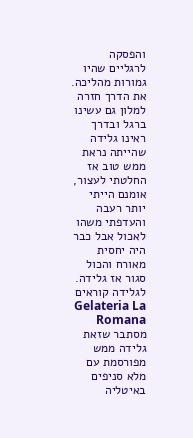והפסקה לרגליים שהיו גמורות מהליכה.
את הדרך חזרה למלון גם עשינו ברגל ובדרך ראינו גלידה שהייתה נראת ממש טוב אז החלטתי לעצור, אומנם הייתי יותר רעבה והעדפתי משהו לאכול אבל כבר היה יחסית מאורח והכול סגור אז גלידה. לגלידה קוראים Gelateria La Romana מסתבר שזאת גלידה ממש מפורסמת עם מלא סניפים באיטליה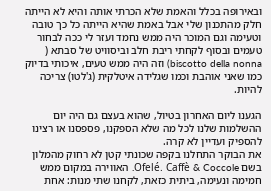ובאירופה בכלל והאמת שלא הכרתי אותה והיא לא הייתה חלק מהתכנון שלי אבל באמת שהיא הייתה כל כך טובה וטעימה וגם המוכר היה ממש נחמד ועזר לי ככה לבחור טעמים ובסוף לקחתי ריבת חלב וביסוויט של סבתא ( biscotto della nonna) וזה היה ממש טעים, איכותי בדיוק כמו שאני אוהבת וכמו שגלידה איטלקית (ג'לטו) צריכה להיות.

הגענו ליום האחרון בטיול, שהוא בעצם גם היה יום ההשלמות שלנו לכל מה שלא הספקנו, פספסנו או רצינו להספיק ועדיין לא קרה.
את הבוקר התחלנו בקפה שכונתי קטן לא רחוק מהמלון בשם Ofelé. Caffè & Coccole. האווירה במקום ממש חמימה ונעימה, ביתית כזאת, לקחנו שתי מנות: אחת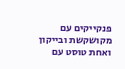פנקייקים עם מקושקשת ובייקון ואחת טוסט עם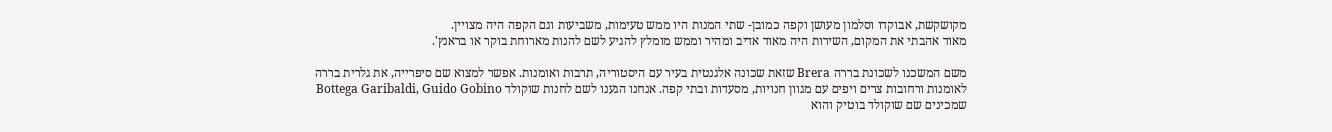מקושקשת, אבוקדו וסלמון מעושן וקפה כמובן- שתי המנות היו ממש טעימות, משביעות וגם הקפה היה מצויין.
מאוד אהבתי את המקום, השירות היה מאוד אדיב ומהיר וממש מומלץ להגיע לשם להנות מארוחת בוקר או בראנץ'.

משם המשכנו לשכונת בררה Brera שזאת שכונה אלגנטית בעיר עם היסטוריה, תרבות ואומנות. אפשר למצוא שם סיפרייה, את גלרית בררה לאומנות ורחובות צרים ויפים עם מגוון חנויות, מסעדות ובתי קפה. אנחנו הגענו לשם לחנות שוקולד Bottega Garibaldi, Guido Gobino שמכינים שם שוקולד בוטיק והוא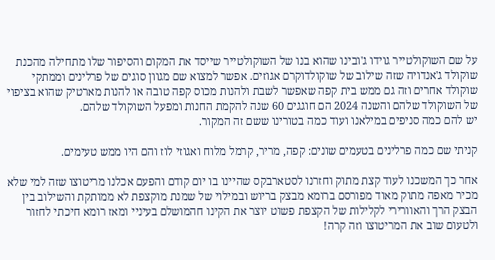על שם השוקולטייר גוידו ג'ובינו שהוא בנו של השוקולטייר שייסד את המקום והסיפור שלו מתחילה מהכנת שוקולד ג'אנדויה שזה שילוב של שוקולדוקרם אגוזים. אפשר למצוא שם מגוון סוגים של פרלינים וממתקי שוקולד אחרים וזה גם ממש בית קפה שאפשר לשבת ולהנות מכוס קפה טובה או להנות מארטיק שהוא בציפוי של השוקולד שלהם והשנה 2024 הם חוגגים 60 שנה להקמת החנות ומפעל השוקולד שלהם.
יש להם כמה סניפים במילאנו ועוד כמה בטורינו ששם זה המקור.

קניתי שם כמה פרלינים בטעמים שונים: קפה, מריר, קרמל מלוח ואגוזי לוז והם היו ממש טעימים.

אחר כך המשכנו לעוד קצת מתוק וחזרנו לסטארבקס שהיינו בו יום קודם והפעם אכלנו מריטוצו שזה למי שלא מכיר מאפה מתוק מאוד מפורסם ברומא מבצק בריוש ובמילוי של שמנת מוקצפת לא ממותקת והשילוב בין הבצק הרך והאוורירי לקלילות של הקצפת פשוט יוצר את הקינו חהמושלם בעיניי ומאז רומא חיכתי לחזור ולטעום שוב את המריטוצו וזה קרה!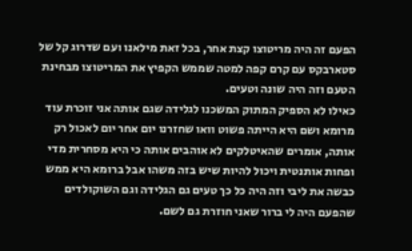הפעם זה היה מריטוצו קצת אחר, בכל זאת מילאנו ועם שדרוג קל של סטארבקס עם קרם קפה למטה שממש הקפיץ את המריטוצו מבחינת הטעם וזה היה שונה וטעים.
כאילו לא הספיק המתוק המשכנו לגלידה שגם אותה אני זוכרת עוד מרומא ושם היא הייתה פשוט וואו שחזרנו יום אחר יום לאכול רק אותה, אומרים שהאיטלקים לא אוהבים אותה כי היא מסחרית מדי ופחות אותנטית ויכול להיות שיש בזה משהו אבל ברומא היא ממש כבשה את ליבי וזה היה כל כך טעים גם הגלידה וגם השוקולדים שהפעם היה לי ברור שאני חוזרת גם לשם.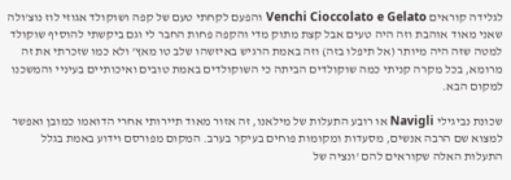לגלידה קוראים Venchi Cioccolato e Gelato והפעם לקחתי טעם של קפה ושוקולד אגוזי לוז נוצ'ולה שאני מאוד אוהבת וזה היה טעים אבל קצת מתוק מדי והקפה פחות החבר לי וגם ביקשתי להוסיף שוקולד למטה שזה היה מיותר (אל תיפלו בזה) וזה באמת הרגיש באיזשהו שלב טו מאץ' ולא כמו שזכרתי את זה מרומא, בכל מקרה קניתי כמה שוקולדים הביתה כי השוקולדים באמת טובים ואיכותיים בעיניי והמשכנו למקום הבא.

שכונת נביגילי Navigli או רובע התעלות של מילאנו, זה אזור מאוד תיירותי אחרי הדואמו כמובן ואפשר למצוא שם הרבה אנשים, מסעדות ומקומות פוחים בעיקר בערב. המקום מפורסם וידוע באמת בגלל התעלות האלה שקוראים להם 'ונציה של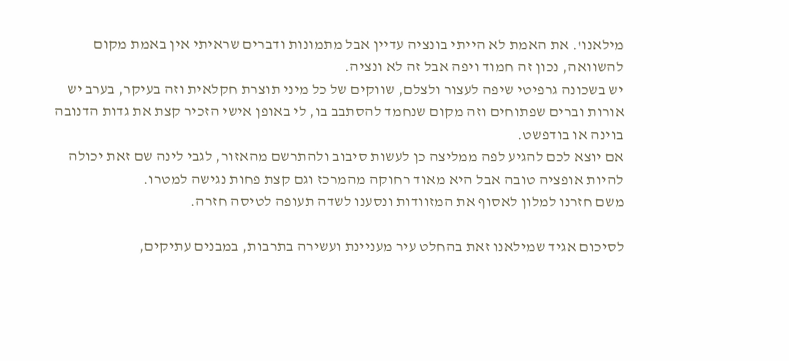מילאנו'. את האמת לא הייתי בונציה עדיין אבל מתמונות ודברים שראיתי אין באמת מקום להשוואה, נכון זה חמוד ויפה אבל זה לא ונציה.
יש בשכונה גרפיטי שיפה לעצור ולצלם, שווקים של כל מיני תוצרת חקלאית וזה בעיקר, בערב יש אורות וברים שפתוחים וזה מקום שנחמד להסתבב בו, לי באופן אישי הזכיר קצת את גדות הדנובה בוינה או בודפשט.
אם יוצא לכם להגיע לפה ממליצה כן לעשות סיבוב ולהתרשם מהאזור, לגבי לינה שם זאת יכולה להיות אופציה טובה אבל היא מאוד רחוקה מהמרכז וגם קצת פחות נגישה למטרו.
משם חזרנו למלון לאסוף את המזוודות ונסענו לשדה תעופה לטיסה חזרה.

לסיכום אגיד שמילאנו זאת בהחלט עיר מעניינת ועשירה בתרבות, במבנים עתיקים,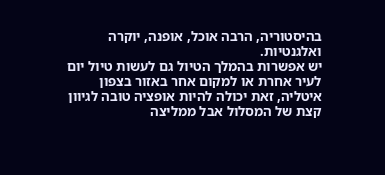בהיסטוריה, הרבה אוכל, אופנה, יוקרה ואלגנטיות.
יש אפשרות בהמלך הטיול גם לעשות טיול יום לעיר אחרת או למקום אחר באזור בצפון איטליה, זאת יכולה להיות אופציה טובה לגיוון קצת של המסלול אבל ממליצה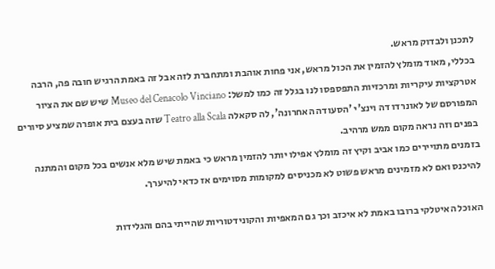לתכנן ולבדוק מראש.
בכללי, מאוד מומלץ להזמין את הכול מראש, אני פחות אוהבת ומתחברת לזה אבל זה באמת הרגיש חובה פה, הרבה אטרקציות עיקריות ומרכזיות התפספסו לנו בגלל זה כמו למשל: Museo del Cenacolo Vinciano שיש שם את הציור המפורסם של לאונרדו דה וינצ'י 'הסעודה האחרונה', לה סקאלה Teatro alla Scala שזה בעצם בית אופרה שמציע סיורים בפנים וזה נראה מקום ממש מרהיב.
בזמנים מתויירים כמו אביב וקיץ זה מומלץ אפילו יותר להזמין מראש כי באמת שיש מלא אנשים בכל מקום והמתנה להיכנס ואם לא מזמינים מראש פשוט לא מכניסים למקומות מסוימים אז כדאי להיערך.

האוכל האיטלקי ברובו באמת לא איכזב וכך גם המאפיות והקונידטוריות שהייתי בהם והגלידות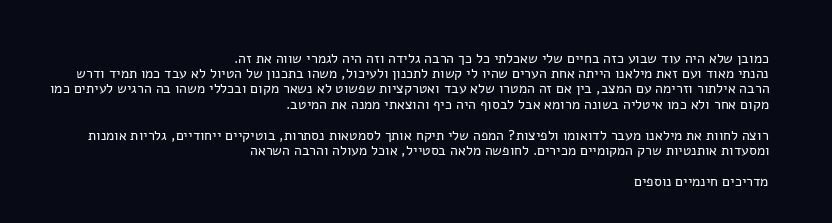כמובן שלא היה עוד שבוע כזה בחיים שלי שאכלתי כל כך הרבה גלידה וזה היה לגמרי שווה את זה.
נהנתי מאוד ועם זאת מילאנו הייתה אחת הערים שהיו לי קשות לתכנון ולעיכול, משהו בתכנון של הטיול לא עבד כמו תמיד ודרש הרבה אילתור וזרימה עם המצב, בין אם זה המטרו שלא עבד ואטרקציות שפשוט לא נשאר מקום ובכללי משהו בה הרגיש לעיתים כמו מקום אחר ולא כמו איטליה בשונה מרומא אבל לבסוף היה כיף והוצאתי ממנה את המיטב.

רוצה לחוות את מילאנו מעבר לדואומו ולפיצות? המפה שלי תיקח אותך לסמטאות נסתרות, בוטיקיים ייחודיים, גלריות אומנות ומסעדות אותנטיות שרק המקומיים מכירים. לחופשה מלאה בסטייל, אוכל מעולה והרבה השראה

מדריכים חינמיים נוספים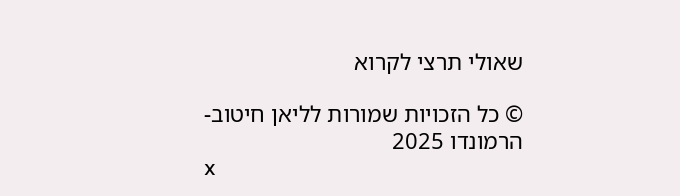שאולי תרצי לקרוא

© כל הזכויות שמורות לליאן חיטוב- הרמונדו 2025
x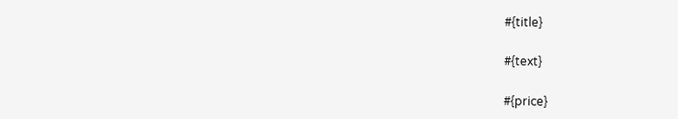#{title}

#{text}

#{price}